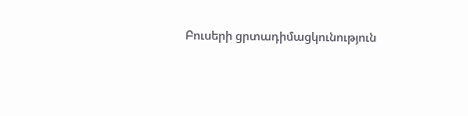Բուսերի ցրտադիմացկունություն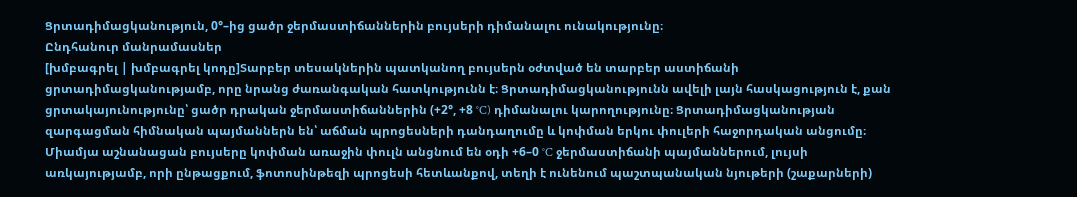Ցրտադիմացկանություն, 0°–ից ցածր ջերմաստիճաններին բույսերի դիմանալու ունակությունը։
Ընդհանուր մանրամասներ
[խմբագրել | խմբագրել կոդը]Տարբեր տեսակներին պատկանող բույսերն օժտված են տարբեր աստիճանի ցրտադիմացկանությամբ, որը նրանց ժառանգական հատկությունն է։ Ցրտադիմացկանությունն ավելի լայն հասկացություն է, քան ցրտակայունությունը՝ ցածր դրական ջերմաստիճաններին (+2°, +8 °C) դիմանալու կարողությունը։ Ցրտադիմացկանության զարգացման հիմնական պայմաններն են՝ աճման պրոցեսների դանդաղումը և կոփման երկու փուլերի հաջորդական անցումը։ Միամյա աշնանացան բույսերը կոփման առաջին փուլն անցնում են օդի +6–0 °C ջերմաստիճանի պայմաններում, լույսի առկայությամբ, որի ընթացքում, ֆոտոսինթեզի պրոցեսի հետևանքով, տեղի է ունենում պաշտպանական նյութերի (շաքարների)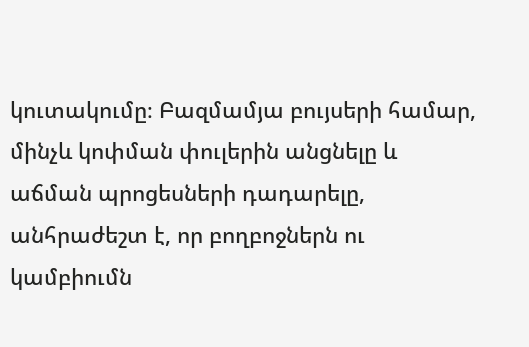կուտակումը։ Բազմամյա բույսերի համար, մինչև կոփման փուլերին անցնելը և աճման պրոցեսների դադարելը, անհրաժեշտ է, որ բողբոջներն ու կամբիումն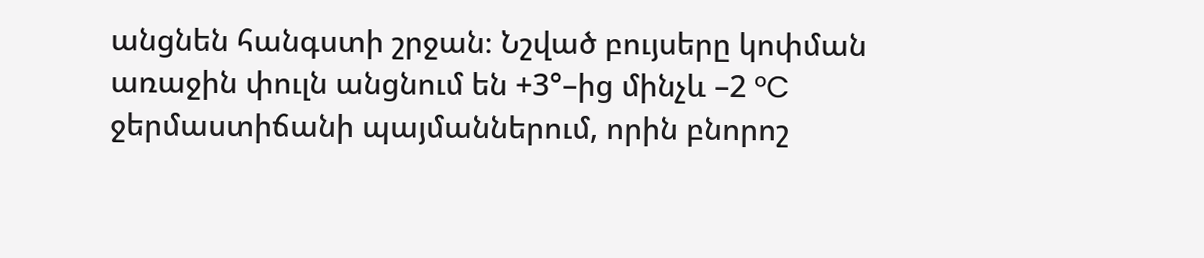անցնեն հանգստի շրջան։ Նշված բույսերը կոփման առաջին փուլն անցնում են +3°–ից մինչև –2 °C ջերմաստիճանի պայմաններում, որին բնորոշ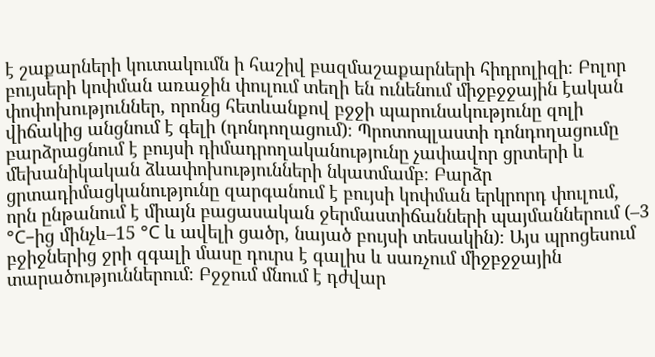է շաքարների կուտակումն ի հաշիվ բազմաշաքարների հիդրոլիզի։ Բոլոր բույսերի կոփման առաջին փուլում տեղի են ունենում միջբջջային էական փոփոխություններ, որոնց հետևանքով բջջի պարունակությունը զոլի վիճակից անցնում է գելի (դոնդողացում)։ Պրոտոպլաստի դոնդողացումը բարձրացնում է բույսի դիմադրողականությունը չափավոր ցրտերի և մեխանիկական ձևափոխությունների նկատմամբ։ Բարձր ցրտադիմացկանությունը զարգանում է բույսի կոփման երկրորդ փուլում, որն ընթանում է միայն բացասական ջերմաստիճանների պայմաններում (–3 °C–ից մինչև–15 °C և ավելի ցածր, նայած բույսի տեսակին)։ Այս պրոցեսում բջիջներից ջրի զգալի մասը դուրս է գալիս և սառչում միջբջջային տարածություններում։ Բջջում մնում է դժվար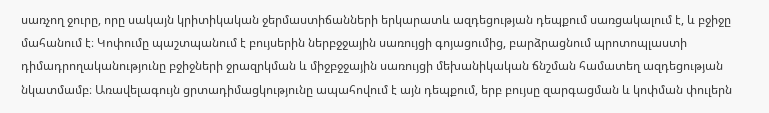սառչող ջուրը, որը սակայն կրիտիկական ջերմաստիճանների երկարատև ազդեցության դեպքում սառցակալում է, և բջիջը մահանում է։ Կոփումը պաշտպանում է բույսերին ներբջջային սառույցի գոյացումից, բարձրացնում պրոտոպլաստի դիմադրողականությունը բջիջների ջրազրկման և միջբջջային սառույցի մեխանիկական ճնշման համատեղ ազդեցության նկատմամբ։ Առավելագույն ցրտադիմացկությունը ապահովում է այն դեպքում, երբ բույսը զարգացման և կոփման փուլերն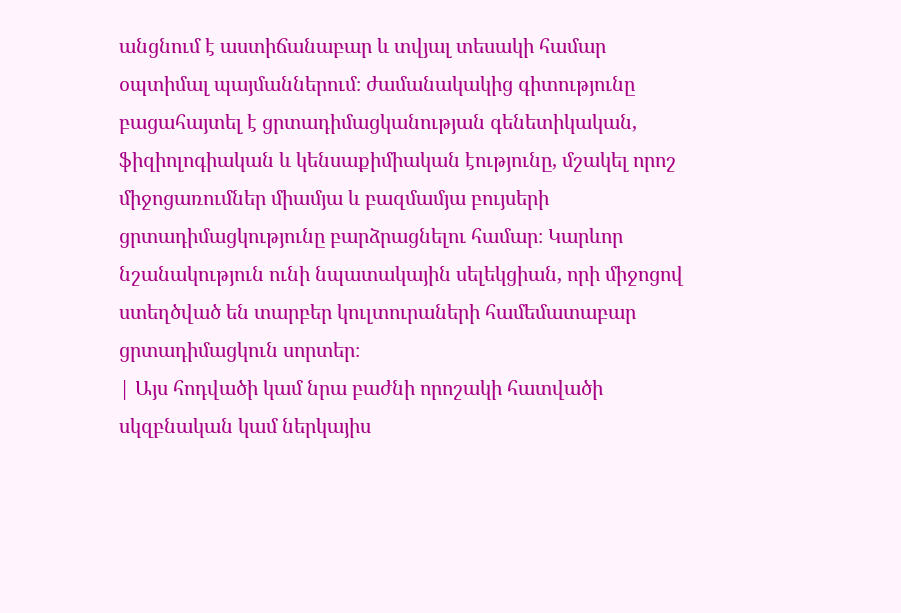անցնում է աստիճանաբար և տվյալ տեսակի համար օպտիմալ պայմաններում։ ժամանակակից գիտությունը բացահայտել է ցրտադիմացկանության գենետիկական, ֆիզիոլոգիական և կենսաքիմիական էությունը, մշակել որոշ միջոցառումներ միամյա և բազմամյա բույսերի ցրտադիմացկությունը բարձրացնելու համար։ Կարևոր նշանակություն ունի նպատակային սելեկցիան, որի միջոցով ստեղծված են տարբեր կուլտուրաների համեմատաբար ցրտադիմացկուն սորտեր։
| Այս հոդվածի կամ նրա բաժնի որոշակի հատվածի սկզբնական կամ ներկայիս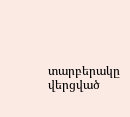տարբերակը վերցված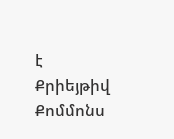է Քրիեյթիվ Քոմմոնս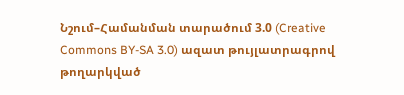Նշում–Համանման տարածում 3.0 (Creative Commons BY-SA 3.0) ազատ թույլատրագրով թողարկված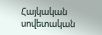Հայկական սովետական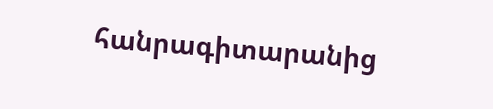հանրագիտարանից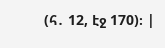(հ․ 12, էջ 170)։ |